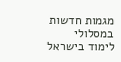מגמות חדשות במסלולי לימוד בישראל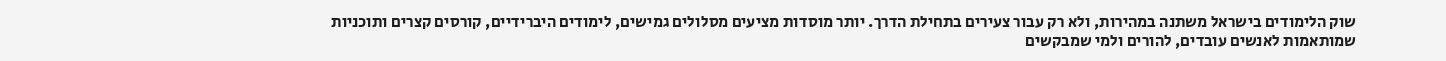שוק הלימודים בישראל משתנה במהירות, ולא רק עבור צעירים בתחילת הדרך. יותר מוסדות מציעים מסלולים גמישים, לימודים היברידיים, קורסים קצרים ותוכניות שמותאמות לאנשים עובדים, להורים ולמי שמבקשים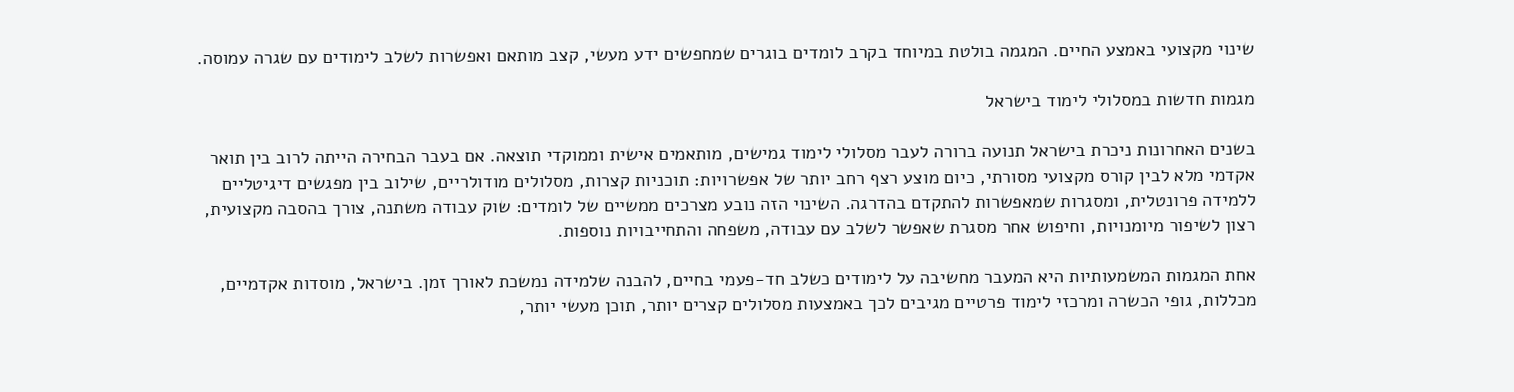שינוי מקצועי באמצע החיים. המגמה בולטת במיוחד בקרב לומדים בוגרים שמחפשים ידע מעשי, קצב מותאם ואפשרות לשלב לימודים עם שגרה עמוסה.

מגמות חדשות במסלולי לימוד בישראל

בשנים האחרונות ניכרת בישראל תנועה ברורה לעבר מסלולי לימוד גמישים, מותאמים אישית וממוקדי תוצאה. אם בעבר הבחירה הייתה לרוב בין תואר אקדמי מלא לבין קורס מקצועי מסורתי, כיום מוצע רצף רחב יותר של אפשרויות: תוכניות קצרות, מסלולים מודולריים, שילוב בין מפגשים דיגיטליים ללמידה פרונטלית, ומסגרות שמאפשרות להתקדם בהדרגה. השינוי הזה נובע מצרכים ממשיים של לומדים: שוק עבודה משתנה, צורך בהסבה מקצועית, רצון לשיפור מיומנויות, וחיפוש אחר מסגרת שאפשר לשלב עם עבודה, משפחה והתחייבויות נוספות.

אחת המגמות המשמעותיות היא המעבר מחשיבה על לימודים כשלב חד-פעמי בחיים, להבנה שלמידה נמשכת לאורך זמן. בישראל, מוסדות אקדמיים, מכללות, גופי הכשרה ומרכזי לימוד פרטיים מגיבים לכך באמצעות מסלולים קצרים יותר, תוכן מעשי יותר,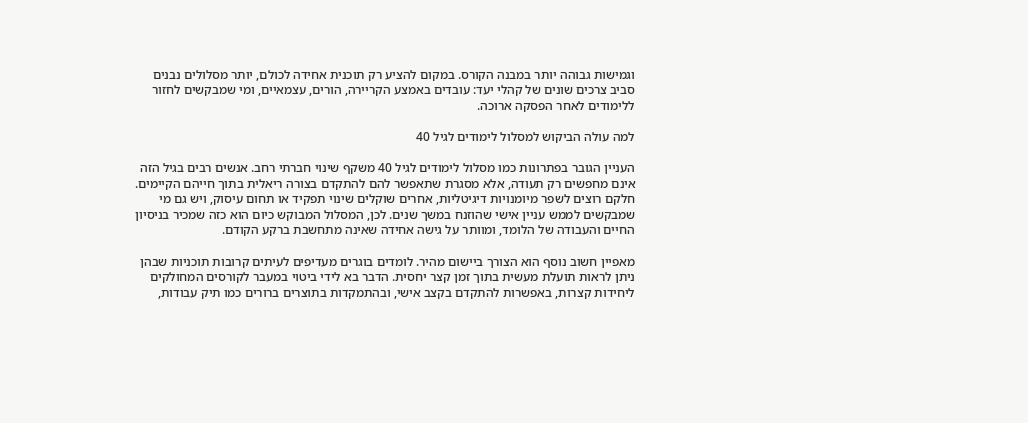וגמישות גבוהה יותר במבנה הקורס. במקום להציע רק תוכנית אחידה לכולם, יותר מסלולים נבנים סביב צרכים שונים של קהלי יעד: עובדים באמצע הקריירה, הורים, עצמאיים, ומי שמבקשים לחזור ללימודים לאחר הפסקה ארוכה.

למה עולה הביקוש למסלול לימודים לגיל 40

העניין הגובר בפתרונות כמו מסלול לימודים לגיל 40 משקף שינוי חברתי רחב. אנשים רבים בגיל הזה אינם מחפשים רק תעודה, אלא מסגרת שתאפשר להם להתקדם בצורה ריאלית בתוך חייהם הקיימים. חלקם רוצים לשפר מיומנויות דיגיטליות, אחרים שוקלים שינוי תפקיד או תחום עיסוק, ויש גם מי שמבקשים לממש עניין אישי שהוזנח במשך שנים. לכן, המסלול המבוקש כיום הוא כזה שמכיר בניסיון החיים והעבודה של הלומד, ומוותר על גישה אחידה שאינה מתחשבת ברקע הקודם.

מאפיין חשוב נוסף הוא הצורך ביישום מהיר. לומדים בוגרים מעדיפים לעיתים קרובות תוכניות שבהן ניתן לראות תועלת מעשית בתוך זמן קצר יחסית. הדבר בא לידי ביטוי במעבר לקורסים המחולקים ליחידות קצרות, באפשרות להתקדם בקצב אישי, ובהתמקדות בתוצרים ברורים כמו תיק עבודות,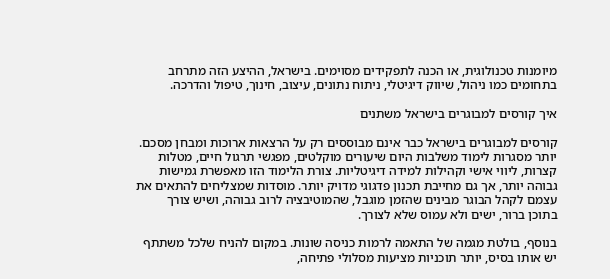מיומנות טכנולוגית, או הכנה לתפקידים מסוימים. בישראל, ההיצע הזה מתרחב בתחומים כמו ניהול, שיווק דיגיטלי, ניתוח נתונים, עיצוב, חינוך, טיפול והדרכה.

איך קורסים למבוגרים בישראל משתנים

קורסים למבוגרים בישראל כבר אינם מבוססים רק על הרצאות ארוכות ומבחן מסכם. יותר מסגרות לימוד משלבות היום שיעורים מוקלטים, מפגשי תרגול חיים, מטלות קצרות, ליווי אישי וקהילות למידה דיגיטליות. צורת הלימוד הזו מאפשרת גמישות גבוהה יותר, אך גם מחייבת תכנון פדגוגי מדויק יותר. מוסדות שמצליחים להתאים את עצמם לקהל הבוגר מבינים שהזמן מוגבל, שהמוטיבציה לרוב גבוהה, ושיש צורך בתוכן ברור, ישים ולא עמוס שלא לצורך.

בנוסף, בולטת מגמה של התאמה לרמות כניסה שונות. במקום להניח שלכל משתתף יש אותו בסיס, יותר תוכניות מציעות מסלולי פתיחה,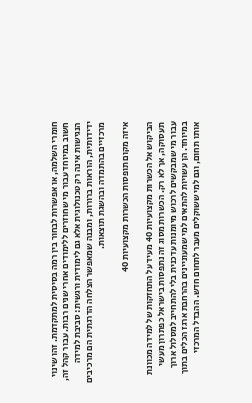חומרי השלמה, או אפשרות לבחור בין רמה בסיסית למתקדמת. זהו שינוי חשוב במיוחד עבור מי שחוזרים ללימודים אחרי שנים רבות. עבור קהל זה, הנגישות אינה רק טכנולוגית אלא גם לימודית ורגשית: סביבת למידה ידידותית, הוראות ברורות, ומבנה שמאפשר הצלחה הדרגתית הם מרכיבים מרכזיים בהתמדה ובהשגת תוצאות.

איזה מקום תופסות הכשרות מקצועיות 40

הביקוש אל הכשרות מקצועיות 40 מעיד על התחזקות של למידה מכוונת תעסוקה, אך לא רק. הכשרות מסוג זה נתפסות בישראל כפתרון מעשי עבור מי שמבקשים לרכוש מיומנות עדכנית בלי להתחייב למסלול ארוך במיוחד. הן עשויות להתאים למי שמעוניינים בהרחבת ארגז הכלים בתוך אותו תחום, וגם למי ששוקלים מעבר לתחום חדש. ההבדל המרכזי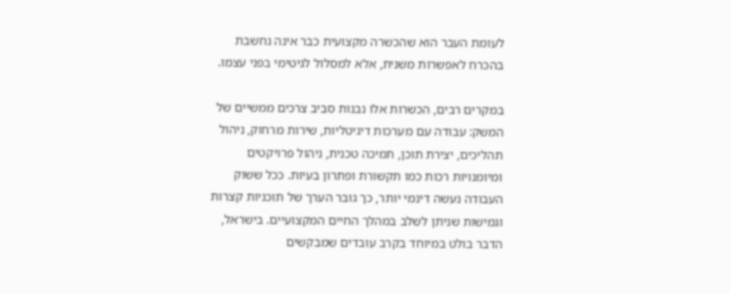לעומת העבר הוא שהכשרה מקצועית כבר אינה נחשבת בהכרח לאפשרות משנית, אלא למסלול לגיטימי בפני עצמו.

במקרים רבים, הכשרות אלו נבנות סביב צרכים ממשיים של המשק: עבודה עם מערכות דיגיטליות, שירות מרחוק, ניהול תהליכים, יצירת תוכן, תמיכה טכנית, ניהול פרויקטים ומיומנויות רכות כמו תקשורת ופתרון בעיות. ככל ששוק העבודה נעשה דינמי יותר, כך גובר הערך של תוכניות קצרות וגמישות שניתן לשלב במהלך החיים המקצועיים. בישראל, הדבר בולט במיוחד בקרב עובדים שמבקשים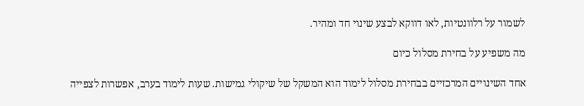לשמור על רלוונטיות, לאו דווקא לבצע שינוי חד ומהיר.

מה משפיע על בחירת מסלול כיום

אחד השינויים המרכזיים בבחירת מסלול לימוד הוא המשקל של שיקולי גמישות. שעות לימוד בערב, אפשרות לצפייה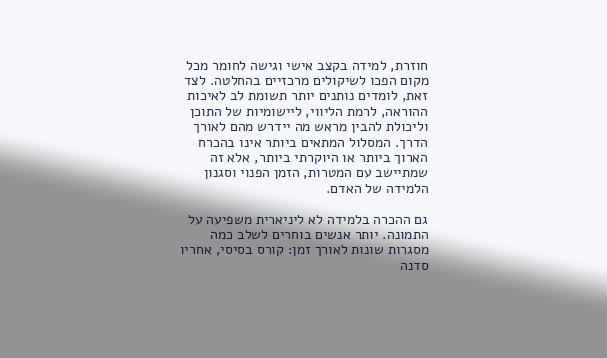חוזרת, למידה בקצב אישי וגישה לחומר מכל מקום הפכו לשיקולים מרכזיים בהחלטה. לצד זאת, לומדים נותנים יותר תשומת לב לאיכות ההוראה, לרמת הליווי, ליישומיות של התוכן וליכולת להבין מראש מה יידרש מהם לאורך הדרך. המסלול המתאים ביותר אינו בהכרח הארוך ביותר או היוקרתי ביותר, אלא זה שמתיישב עם המטרות, הזמן הפנוי וסגנון הלמידה של האדם.

גם ההכרה בלמידה לא ליניארית משפיעה על התמונה. יותר אנשים בוחרים לשלב כמה מסגרות שונות לאורך זמן: קורס בסיסי, אחריו סדנה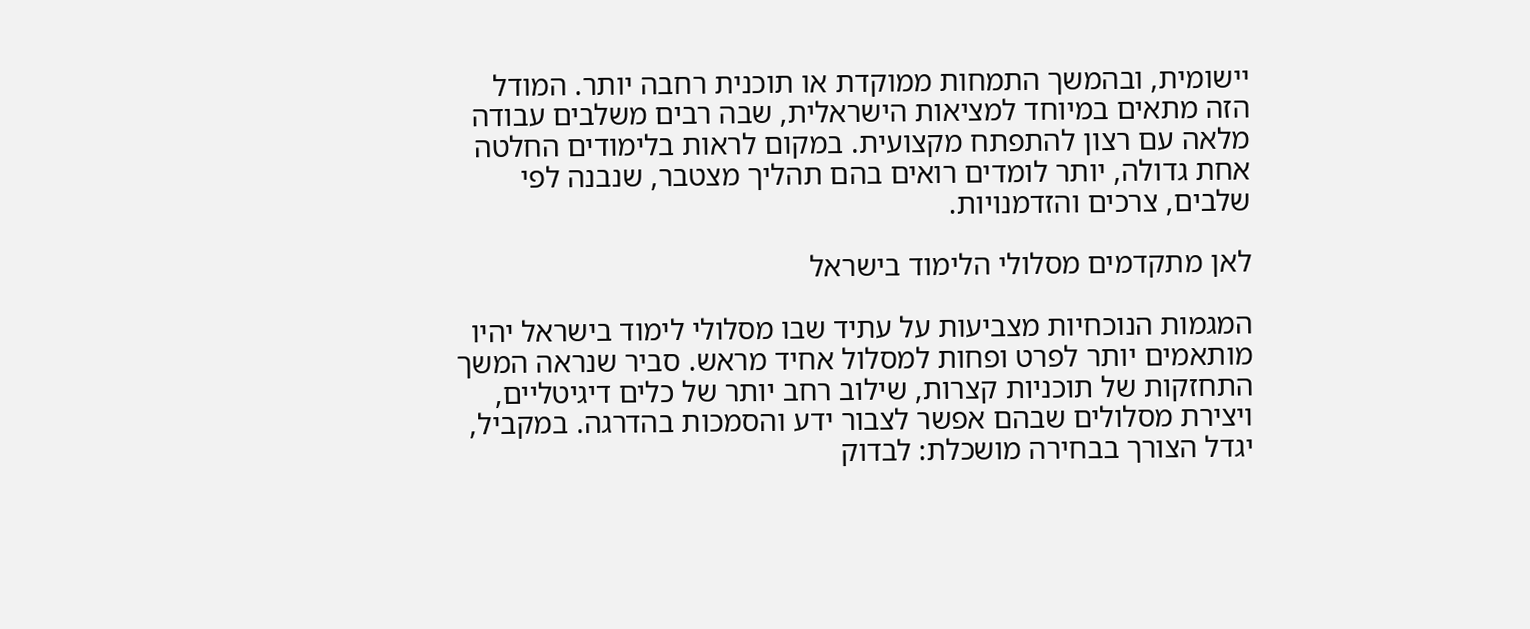יישומית, ובהמשך התמחות ממוקדת או תוכנית רחבה יותר. המודל הזה מתאים במיוחד למציאות הישראלית, שבה רבים משלבים עבודה מלאה עם רצון להתפתח מקצועית. במקום לראות בלימודים החלטה אחת גדולה, יותר לומדים רואים בהם תהליך מצטבר, שנבנה לפי שלבים, צרכים והזדמנויות.

לאן מתקדמים מסלולי הלימוד בישראל

המגמות הנוכחיות מצביעות על עתיד שבו מסלולי לימוד בישראל יהיו מותאמים יותר לפרט ופחות למסלול אחיד מראש. סביר שנראה המשך התחזקות של תוכניות קצרות, שילוב רחב יותר של כלים דיגיטליים, ויצירת מסלולים שבהם אפשר לצבור ידע והסמכות בהדרגה. במקביל, יגדל הצורך בבחירה מושכלת: לבדוק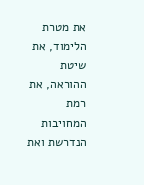את מטרת הלימוד, את שיטת ההוראה, את רמת המחויבות הנדרשת ואת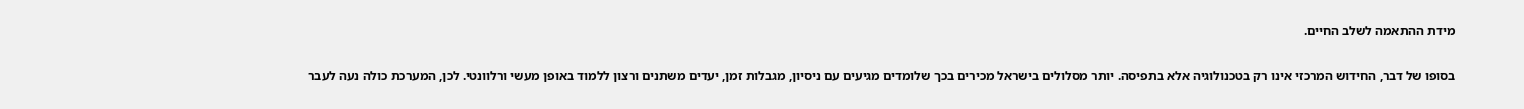מידת ההתאמה לשלב החיים.

בסופו של דבר, החידוש המרכזי אינו רק בטכנולוגיה אלא בתפיסה. יותר מסלולים בישראל מכירים בכך שלומדים מגיעים עם ניסיון, מגבלות זמן, יעדים משתנים ורצון ללמוד באופן מעשי ורלוונטי. לכן, המערכת כולה נעה לעבר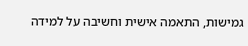גמישות, התאמה אישית וחשיבה על למידה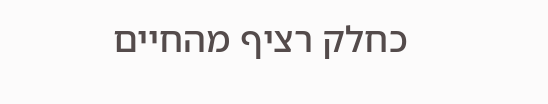כחלק רציף מהחיים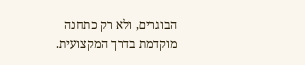הבוגרים, ולא רק כתחנה מוקדמת בדרך המקצועית.